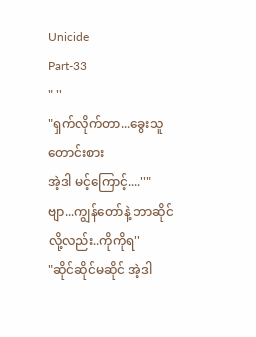Unicide
Part-33
" ''
"ရှက်လိုက်တာ...ခွေးသူတောင်းစား
အဲ့ဒါ မင့်ကြောင့်....''"ဗျာ...ကျွန်တော်နဲ့ ဘာဆိုင်လို့လည်း..ကိုကိုရ''
"ဆိုင်ဆိုင်မဆိုင် အဲ့ဒါ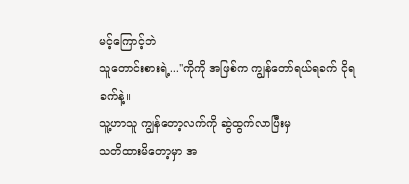မင့်ကြောင့်ဘဲ
သူတောင်းစားရဲ့...''ကိုကို အဖြစ်က ကျွန်တော်ရယ်ရခက် ငိုရခက်နဲ့။
သူ့ဟာသူ ကျွန်တော့လက်ကို ဆွဲထွက်လာပြီးမှ
သတိထားမိတော့မှာ အ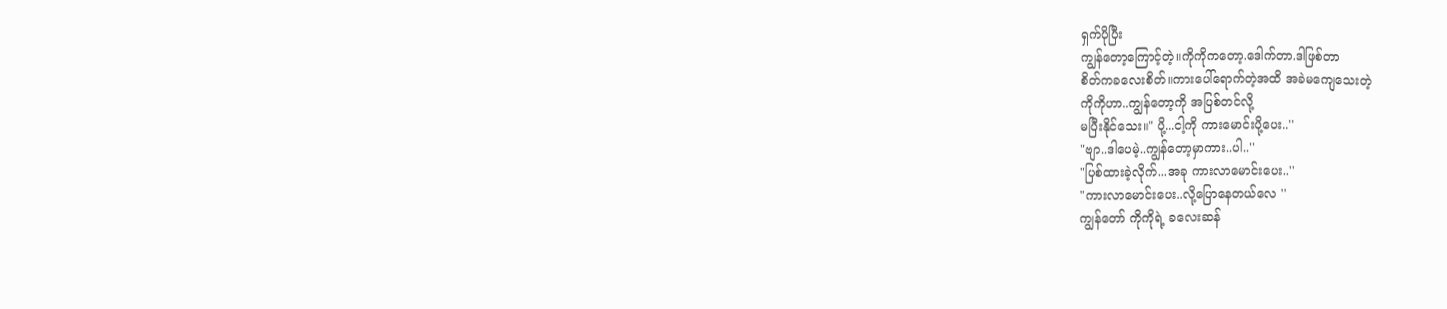ရှက်ပိုပြီး
ကျွန်တော့ကြောင့်တဲ့။ကိုကိုကတော့.ဒေါက်တာ.ဒါဖြစ်တာ
စိတ်ကခလေးစိတ်။ကားပေါ်ရောက်တဲ့အထိ အခဲမကျေသေးတဲ့
ကိုကိုဟာ..ကျွန်တော့ကို အပြစ်တင်လို့
မပြီးနိုင်သေး။" ပို့...ငါ့ကို ကားမောင်းပို့ပေး..''
"ဗျာ..ဒါပေမဲ့..ကျွန်တော့မှာကား..ပါ..''
"ပြစ်ထားခဲ့လိုက်...အခု ကားလာမောင်းပေး..''
"ကားလာမောင်းပေး..လို့ပြောနေတယ်လေ ''
ကျွန်တော် ကိုကိုရဲ့ ခလေးဆန်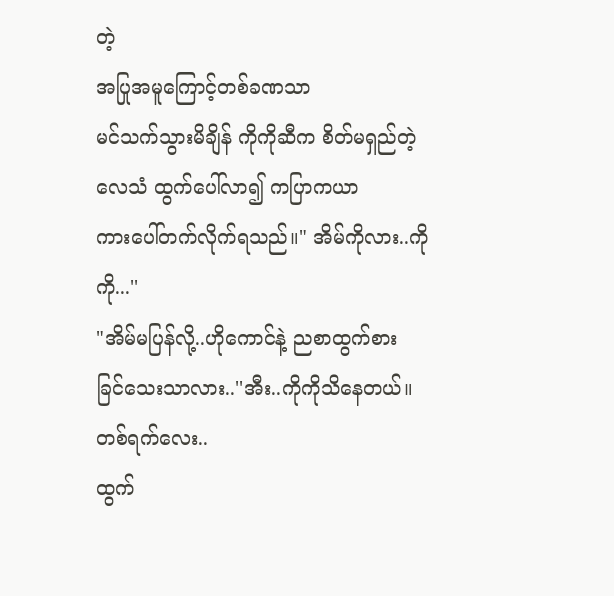တဲ့
အပြုအမူကြောင့်တစ်ခဏသာ
မင်သက်သွားမိချိန် ကိုကိုဆီက စိတ်မရှည်တဲ့
လေသံ ထွက်ပေါ်လာ၍ ကပြာကယာ
ကားပေါ်တက်လိုက်ရသည်။" အိမ်ကိုလား..ကိုကို...''
"အိမ်မပြန်လို့..ဟိုကောင်နဲ့ ညစာထွက်စား
ခြင်သေးသာလား..''အီး..ကိုကိုသိနေတယ်။တစ်ရက်လေး..
ထွက်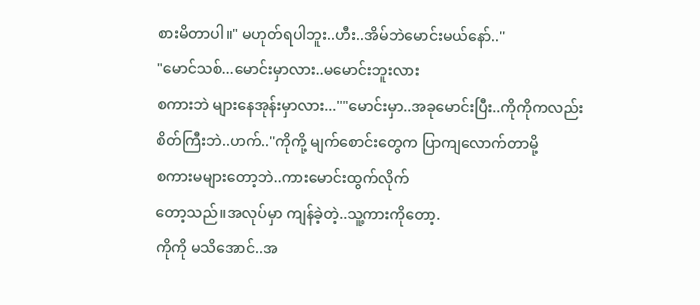စားမိတာပါ။" မဟုတ်ရပါဘူး..ဟီး..အိမ်ဘဲမောင်းမယ်နော်..''
"မောင်သစ်...မောင်းမှာလား..မမောင်းဘူးလား
စကားဘဲ များနေအုန်းမှာလား...''"မောင်းမှာ..အခုမောင်းပြီး..ကိုကိုကလည်း
စိတ်ကြီးဘဲ..ဟက်..''ကိုကို့ မျက်စောင်းတွေက ပြာကျလောက်တာမို့
စကားမများတော့ဘဲ..ကားမောင်းထွက်လိုက်
တော့သည်။အလုပ်မှာ ကျန်ခဲ့တဲ့..သူ့ကားကိုတော့.
ကိုကို မသိအောင်..အ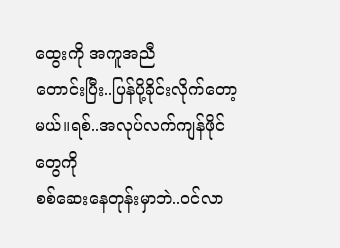ထွေးကို အကူအညီ
တောင်းပြီး..ပြန်ပို့ခိုင်းလိုက်တော့မယ်။ရစ်..အလုပ်လက်ကျန်ဖိုင်တွေကို
စစ်ဆေးနေတုန်းမှာဘဲ..ဝင်လာ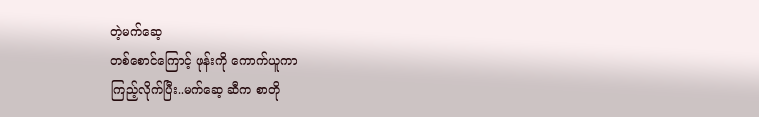တဲ့မက်ဆေ့
တစ်စောင်ကြောင့် ဖုန်းကို ကောက်ယူကာ
ကြည့်လိုက်ပြီး..မက်ဆေ့ ဆီက စာတို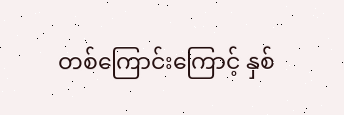တစ်ကြောင်းကြောင့် နှစ်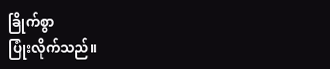ခြိုက်စွာ
ပြုံးလိုက်သည်။